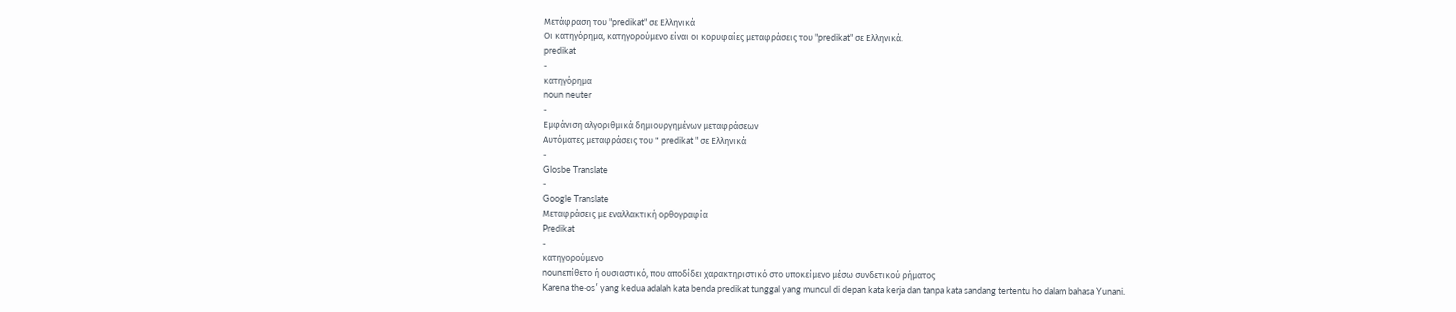Μετάφραση του "predikat" σε Ελληνικά
Οι κατηγόρημα, κατηγορούμενο είναι οι κορυφαίες μεταφράσεις του "predikat" σε Ελληνικά.
predikat
-
κατηγόρημα
noun neuter
-
Εμφάνιση αλγοριθμικά δημιουργημένων μεταφράσεων
Αυτόματες μεταφράσεις του " predikat " σε Ελληνικά
-
Glosbe Translate
-
Google Translate
Μεταφράσεις με εναλλακτική ορθογραφία
Predikat
-
κατηγορούμενο
nounεπίθετο ή ουσιαστικό, που αποδίδει χαρακτηριστικό στο υποκείμενο μέσω συνδετικού ρήματος
Karena the·osʹ yang kedua adalah kata benda predikat tunggal yang muncul di depan kata kerja dan tanpa kata sandang tertentu ho dalam bahasa Yunani.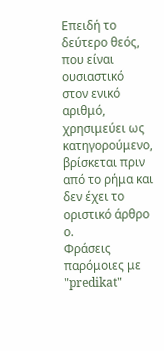Επειδή το δεύτερο θεός, που είναι ουσιαστικό στον ενικό αριθμό, χρησιμεύει ως κατηγορούμενο, βρίσκεται πριν από το ρήμα και δεν έχει το οριστικό άρθρο ο.
Φράσεις παρόμοιες με "predikat"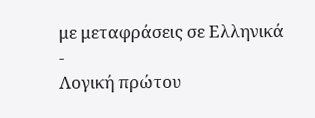με μεταφράσεις σε Ελληνικά
-
Λογική πρώτου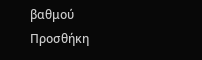βαθμού
Προσθήκη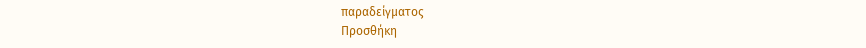παραδείγματος
Προσθήκη